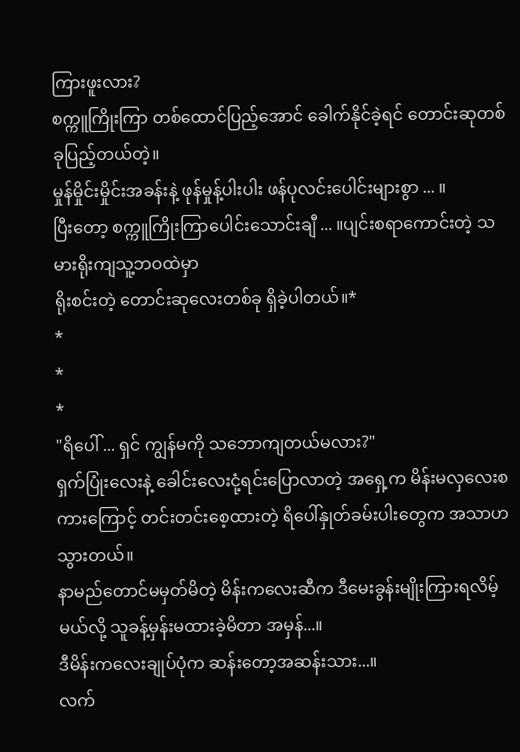ကြားဖူးလား?
စက္ကူကြိုးကြာ တစ်ထောင်ပြည့်အောင် ခေါက်နိုင်ခဲ့ရင် တောင်းဆုတစ်ခုပြည့်တယ်တဲ့။
မှုန်မှိုင်းမှိုင်းအခန်းနဲ့ ဖုန်မှုန့်ပါးပါး ဖန်ပုလင်းပေါင်းများစွာ ... ။
ပြီးတော့ စက္ကူကြိုးကြာပေါင်းသောင်းချီ ... ။ပျင်းစရာကောင်းတဲ့ သမားရိုးကျသူ့ဘဝထဲမှာ
ရိုးစင်းတဲ့ တောင်းဆုလေးတစ်ခု ရှိခဲ့ပါတယ်။*
*
*
*
"ရိပေါ် ... ရှင် ကျွန်မကို သဘောကျတယ်မလား?"
ရှက်ပြုံးလေးနဲ့ ခေါင်းလေးငုံ့ရင်းပြောလာတဲ့ အရှေ့က မိန်းမလှလေးစကားကြောင့် တင်းတင်းစေ့ထားတဲ့ ရိပေါ်နှုတ်ခမ်းပါးတွေက အသာဟသွားတယ်။
နာမည်တောင်မမှတ်မိတဲ့ မိန်းကလေးဆီက ဒီမေးခွန်းမျိုးကြားရလိမ့်မယ်လို့ သူခန့်မှန်းမထားခဲ့မိတာ အမှန်...။
ဒီမိန်းကလေးချုပ်ပုံက ဆန်းတော့အဆန်းသား...။
လက်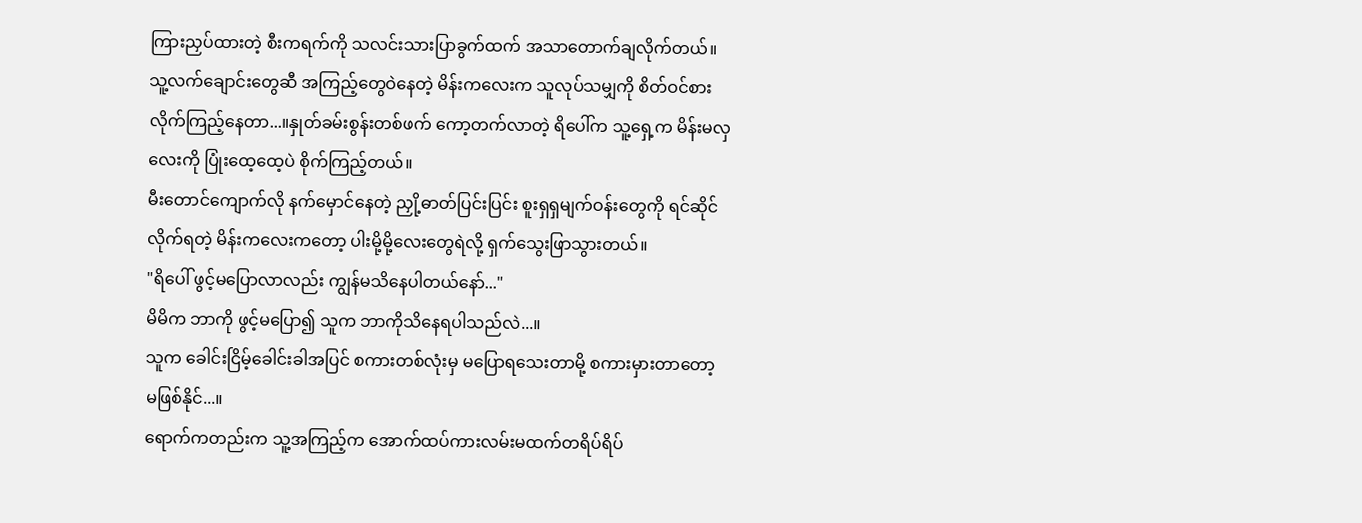ကြားညှပ်ထားတဲ့ စီးကရက်ကို သလင်းသားပြာခွက်ထက် အသာတောက်ချလိုက်တယ်။
သူ့လက်ချောင်းတွေဆီ အကြည့်တွေဝဲနေတဲ့ မိန်းကလေးက သူလုပ်သမျှကို စိတ်ဝင်စားလိုက်ကြည့်နေတာ...။နှုတ်ခမ်းစွန်းတစ်ဖက် ကော့တက်လာတဲ့ ရိပေါ်က သူ့ရှေ့က မိန်းမလှလေးကို ပြုံးထေ့ထေ့ပဲ စိုက်ကြည့်တယ်။
မီးတောင်ကျောက်လို နက်မှောင်နေတဲ့ ညှို့ဓာတ်ပြင်းပြင်း စူးရှရှမျက်ဝန်းတွေကို ရင်ဆိုင်လိုက်ရတဲ့ မိန်းကလေးကတော့ ပါးမို့မို့လေးတွေရဲလို့ ရှက်သွေးဖြာသွားတယ်။
"ရိပေါ် ဖွင့်မပြောလာလည်း ကျွန်မသိနေပါတယ်နော်..."
မိမိက ဘာကို ဖွင့်မပြော၍ သူက ဘာကိုသိနေရပါသည်လဲ...။
သူက ခေါင်းငြိမ့်ခေါင်းခါအပြင် စကားတစ်လုံးမှ မပြောရသေးတာမို့ စကားမှားတာတော့ မဖြစ်နိုင်...။
ရောက်ကတည်းက သူ့အကြည့်က အောက်ထပ်ကားလမ်းမထက်တရိပ်ရိပ်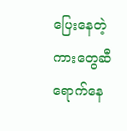ပြေးနေတဲ့ ကားတွေဆီရောက်နေ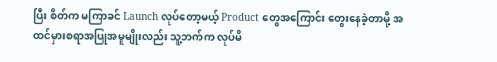ပြီး စိတ်က မကြာခင် Launch လုပ်တော့မယ့် Product တွေအကြောင်း တွေးနေခဲ့တာမို့ အထင်မှားစရာအပြုအမူမျိုးလည်း သူ့ဘက်က လုပ်မိ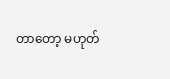တာတော့ မဟုတ်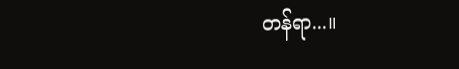တန်ရာ...။